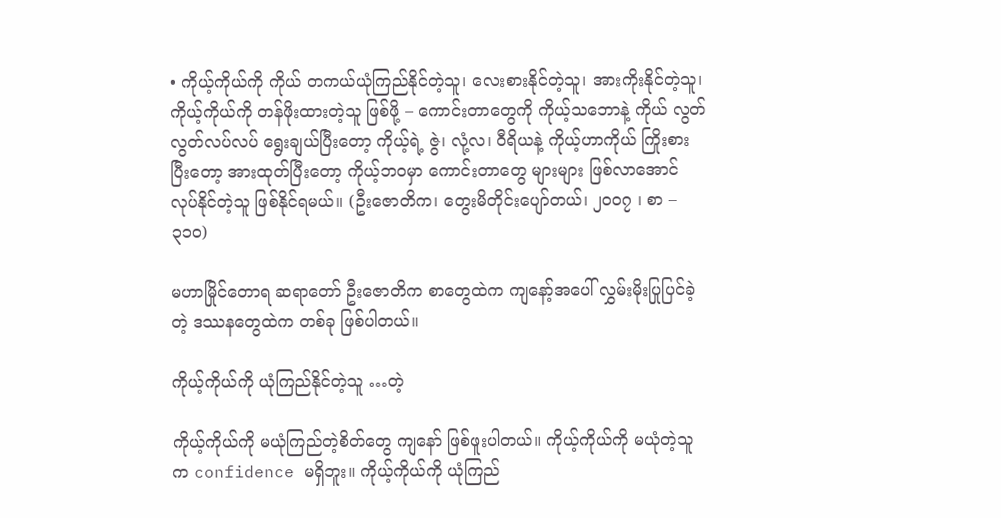• ကိုယ့်ကိုယ်ကို ကိုယ် တကယ်ယုံကြည်နိုင်တဲ့သူ၊ လေးစားနိုင်တဲ့သူ၊ အားကိုးနိုင်တဲ့သူ၊ ကိုယ့်ကိုယ်ကို တန်ဖိုးထားတဲ့သူ ဖြစ်ဖို့ – ကောင်းတာတွေကို ကိုယ့်သဘောနဲ့ ကိုယ် လွတ်လွတ်လပ်လပ် ရွေးချယ်ပြီးတော့ ကိုယ့်ရဲ့ ဇွဲ၊ လုံ့လ၊ ဝီရိယနဲ့ ကိုယ့်ဟာကိုယ် ကြိုးစားပြီးတော့ အားထုတ်ပြီးတော့ ကိုယ့်ဘဝမှာ ကောင်းတာတွေ များများ ဖြစ်လာအောင် လုပ်နိုင်တဲ့သူ ဖြစ်နိုင်ရမယ်။ (ဦးဇောတိက၊ တွေးမိတိုင်းပျော်တယ်၊ ၂၀၀၇ ၊ စာ – ၃၁၀)

မဟာမြိုင်တောရ ဆရာတော် ဦးဇောတိက စာတွေထဲက ကျနော့်အပေါ် လွှမ်းမိုးပြုပြင်ခဲ့တဲ့ ဒဿနတွေထဲက တစ်ခု ဖြစ်ပါတယ်။

ကိုယ့်ကိုယ်ကို ယုံကြည်နိုင်တဲ့သူ …တဲ့

ကိုယ့်ကိုယ်ကို မယုံကြည်တဲ့စိတ်တွေ ကျနော် ဖြစ်ဖူးပါတယ်။ ကိုယ့်ကိုယ်ကို မယုံတဲ့သူက confidence မရှိဘူး။ ကိုယ့်ကိုယ်ကို ယုံကြည်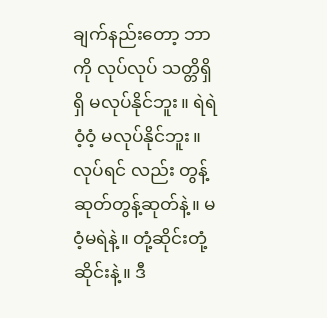ချက်နည်းတော့ ဘာကို လုပ်လုပ် သတ္တိရှိရှိ မလုပ်နိုင်ဘူး။ ရဲရဲဝံ့ဝံ့ မလုပ်နိုင်ဘူး။ လုပ်ရင် လည်း တွန့်ဆုတ်တွန့်ဆုတ်နဲ့။ မဝံ့မရဲနဲ့။ တုံ့ဆိုင်းတုံ့ဆိုင်းနဲ့။ ဒီ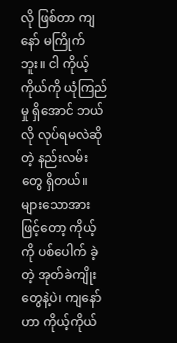လို ဖြစ်တာ ကျနော် မကြိုက်ဘူး။ ငါ ကိုယ့်ကိုယ်ကို ယုံကြည်မှု ရှိအောင် ဘယ်လို လုပ်ရမလဲဆိုတဲ့ နည်းလမ်းတွေ ရှိတယ်။ များသောအားဖြင့်တော့ ကိုယ့်ကို ပစ်ပေါက် ခဲ့တဲ့ အုတ်ခဲကျိုးတွေနဲ့ပဲ၊ ကျနော်ဟာ ကိုယ့်ကိုယ်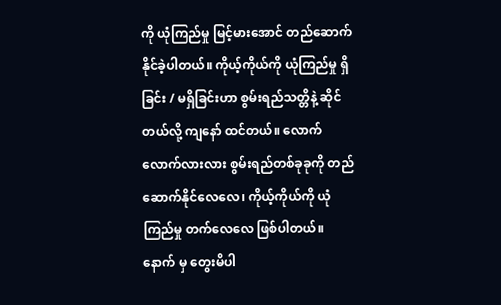ကို ယုံကြည်မှု မြင့်မားအောင် တည်ဆောက်နိုင်ခဲ့ပါတယ်။ ကိုယ့်ကိုယ်ကို ယုံကြည်မှု ရှိခြင်း / မရှိခြင်းဟာ စွမ်းရည်သတ္တိနဲ့ ဆိုင်တယ်လို့ ကျနော် ထင်တယ်။ လောက်လောက်လားလား စွမ်းရည်တစ်ခုခုကို တည်ဆောက်နိုင်လေလေ၊ ကိုယ့်ကိုယ်ကို ယုံကြည်မှု တက်လေလေ ဖြစ်ပါတယ်။ နောက် မှ တွေးမိပါ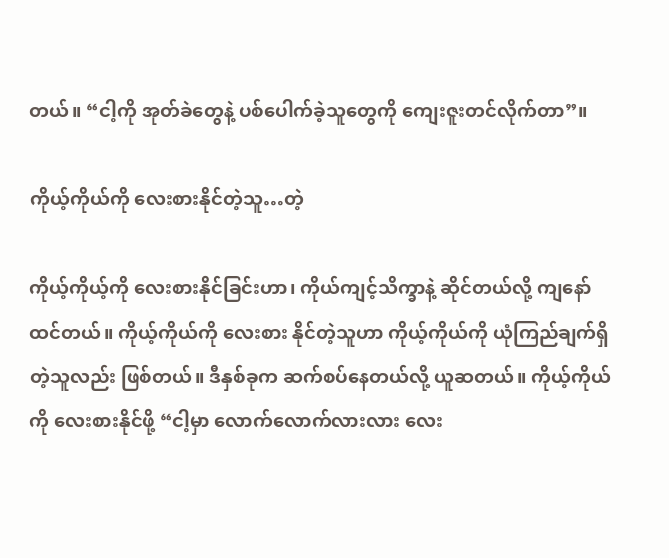တယ်။ “ငါ့ကို အုတ်ခဲတွေနဲ့ ပစ်ပေါက်ခဲ့သူတွေကို ကျေးဇူးတင်လိုက်တာ”။

ကိုယ့်ကိုယ်ကို လေးစားနိုင်တဲ့သူ…တဲ့

ကိုယ့်ကိုယ့်ကို လေးစားနိုင်ခြင်းဟာ၊ ကိုယ်ကျင့်သိက္ခာနဲ့ ဆိုင်တယ်လို့ ကျနော် ထင်တယ်။ ကိုယ့်ကိုယ်ကို လေးစား နိုင်တဲ့သူဟာ ကိုယ့်ကိုယ်ကို ယုံကြည်ချက်ရှိတဲ့သူလည်း ဖြစ်တယ်။ ဒီနှစ်ခုက ဆက်စပ်နေတယ်လို့ ယူဆတယ်။ ကိုယ့်ကိုယ်ကို လေးစားနိုင်ဖို့ “ငါ့မှာ လောက်လောက်လားလား လေး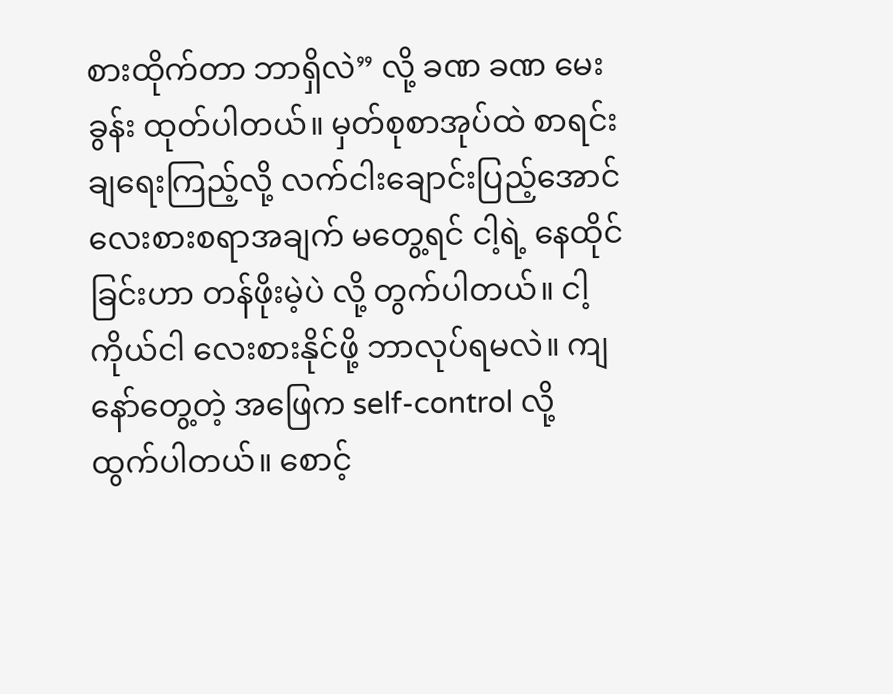စားထိုက်တာ ဘာရှိလဲ” လို့ ခဏ ခဏ မေးခွန်း ထုတ်ပါတယ်။ မှတ်စုစာအုပ်ထဲ စာရင်းချရေးကြည့်လို့ လက်ငါးချောင်းပြည့်အောင် လေးစားစရာအချက် မတွေ့ရင် ငါ့ရဲ့ နေထိုင်ခြင်းဟာ တန်ဖိုးမဲ့ပဲ လို့ တွက်ပါတယ်။ ငါ့ကိုယ်ငါ လေးစားနိုင်ဖို့ ဘာလုပ်ရမလဲ။ ကျနော်တွေ့တဲ့ အဖြေက self-control လို့ ထွက်ပါတယ်။ စောင့်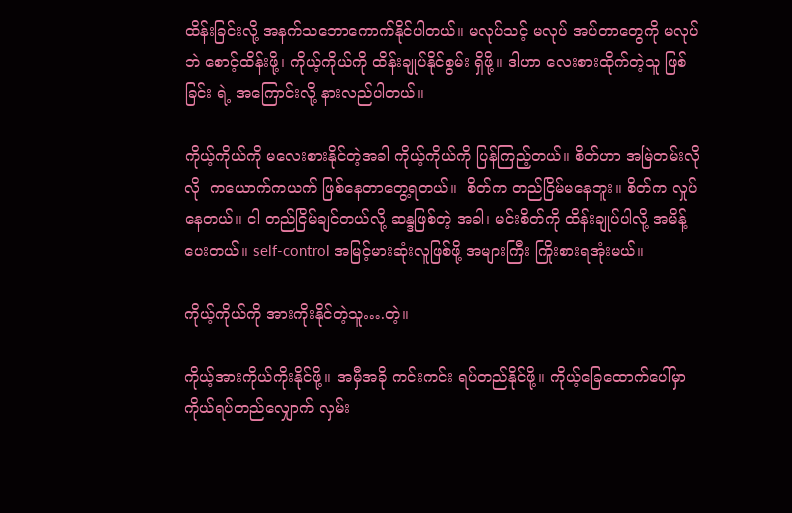ထိန်းခြင်းလို့ အနက်သဘောကောက်နိုင်ပါတယ်။ မလုပ်သင့် မလုပ် အပ်တာတွေကို မလုပ်ဘဲ စောင့်ထိန်းဖို့၊ ကိုယ့်ကိုယ်ကို ထိန်းချုပ်နိုင်စွမ်း ရှိဖို့။ ဒါဟာ လေးစားထိုက်တဲ့သူ ဖြစ်ခြင်း ရဲ့ အကြောင်းလို့ နားလည်ပါတယ်။

ကိုယ့်ကိုယ်ကို မလေးစားနိုင်တဲ့အခါ ကိုယ့်ကိုယ်ကို ပြန်ကြည့်တယ်။ စိတ်ဟာ အမြဲတမ်းလိုလို  ကယောက်ကယက် ဖြစ်နေတာတွေ့ရတယ်။  စိတ်က တည်ငြိမ်မနေဘူး။ စိတ်က လှုပ်နေတယ်။ ငါ တည်ငြိမ်ချင်တယ်လို့ ဆန္ဒဖြစ်တဲ့ အခါ၊ မင်းစိတ်ကို ထိန်းချုပ်ပါလို့ အမိန့်ပေးတယ်။ self-control အမြင့်မားဆုံးလူဖြစ်ဖို့ အများကြီး ကြိုးစားရအုံးမယ်။

ကိုယ့်ကိုယ်ကို အားကိုးနိုင်တဲ့သူ….တဲ့။

ကိုယ့်အားကိုယ်ကိုးနိုင်ဖို့။ အမှီအခို ကင်းကင်း ရပ်တည်နိုင်ဖို့။ ကိုယ့်ခြေထောက်ပေါ်မှာ ကိုယ်ရပ်တည်လျှောက် လှမ်း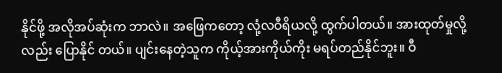နိုင်ဖို့ အလိုအပ်ဆုံးက ဘာလဲ။ အဖြေကတော့ လုံ့လဝီရိယလို့ ထွက်ပါတယ်။ အားထုတ်မှုလို့လည်း ပြောနိုင် တယ်။ ပျင်းနေတဲ့သူက ကိုယ့်အားကိုယ်ကိုး မရပ်တည်နိုင်ဘူး။ ဝီ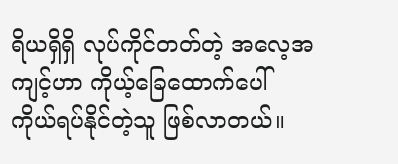ရိယရှိရှိ လုပ်ကိုင်တတ်တဲ့ အလေ့အကျင့်ဟာ ကိုယ့်ခြေထောက်ပေါ် ကိုယ်ရပ်နိုင်တဲ့သူ ဖြစ်လာတယ်။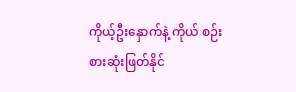ကိုယ့်ဦးနှောက်နဲ့ ကိုယ် စဉ်းစားဆုံးဖြတ်နိုင်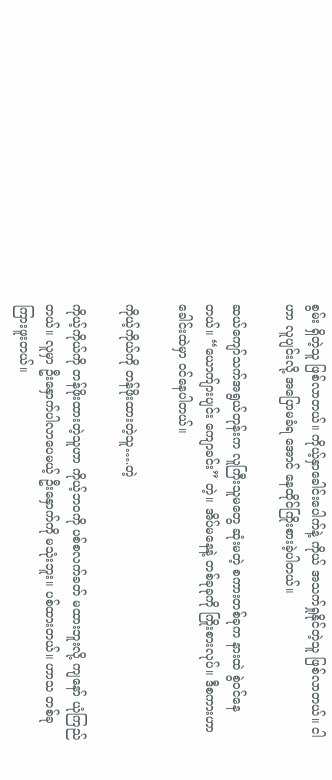စွမ်း ရှိတဲ့သူ ဖြစ်လာတယ်။ ကိုယ့်နှာခေါင်းပေါက်နဲ့ ကိုယ် အသက်ရှုနိုင်တဲ့သူ ဖြစ်လာတယ်။ ငါဟာ လူပျင်းလို့ အပြောမခံရ အောင် နေထိုင်ကြိုးစားခဲ့ပါတယ်။

ဆယ်ကျော်သက်အရွယ်တုန်းက လူကြီးသူမတွေ ဆုံးမတဲ့ စကားတစ်ခုက နားထဲ စွဲဝင်နေတယ်။ “ယောက်ျားပျင်း ကျောခင်း” တဲ့။ အိပ်မနေနဲ့ တစ်ခုခုကို ကြိုးစားလုပ်။ ဒီစကားဟာ ခေါင်းထဲမှာ ဝင်နေပါတယ်။

ကိုယ့်ကိုယ်ကို တန်ဖိုးထားတဲ့သူ….တဲ့

ကိုယ့်ကိုယ်ကို တန်ဖိုးထားတဲ့သူဟာ ကိုယ့်ဘဝကို ပစ်စလက်ခတ် မထားဘူးလို့ ကျနော် ယုံကြည်တယ်။ လူမှာ ဦးနှောက်ပါလာပေမယ့် ဦးနှောက်ကို မသုံးဘူး။ ပစ်ထားတယ်။ ဟာသ တစ်ခု ကြားဖူးတယ်။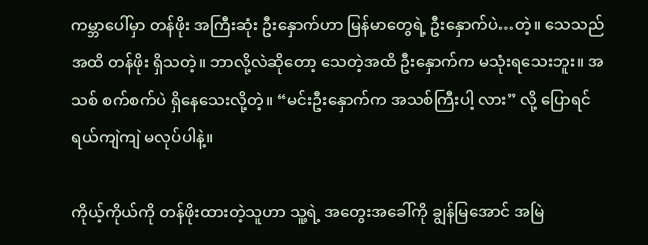ကမ္ဘာပေါ်မှာ တန်ဖိုး အကြီးဆုံး ဦးနှောက်ဟာ မြန်မာတွေရဲ့ ဦးနှောက်ပဲ…တဲ့။ သေသည်အထိ တန်ဖိုး ရှိသတဲ့။ ဘာလို့လဲဆိုတော့ သေတဲ့အထိ ဦးနှောက်က မသုံးရသေးဘူး။ အသစ် စက်စက်ပဲ ရှိနေသေးလို့တဲ့။ “မင်းဦးနှောက်က အသစ်ကြီးပါ့ လား” လို့ ပြောရင် ရယ်ကျဲကျဲ မလုပ်ပါနဲ့။

ကိုယ့်ကိုယ်ကို တန်ဖိုးထားတဲ့သူဟာ သူ့ရဲ့ အတွေးအခေါ်ကို ချွန်မြအောင် အမြဲ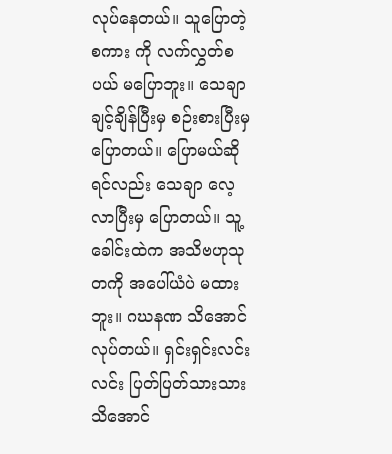လုပ်နေတယ်။ သူပြောတဲ့ စကား ကို လက်လွှတ်စပယ် မပြောဘူး။ သေချာ ချင့်ချိန်ပြီးမှ စဉ်းစားပြီးမှ ပြောတယ်။ ပြောမယ်ဆိုရင်လည်း သေချာ လေ့လာပြီးမှ ပြောတယ်။ သူ့ခေါင်းထဲက အသိဗဟုသုတကို အပေါ်ယံပဲ မထားဘူး။ ဂဃနဏ သိအောင်လုပ်တယ်။ ရှင်းရှင်းလင်းလင်း ပြတ်ပြတ်သားသား သိအောင်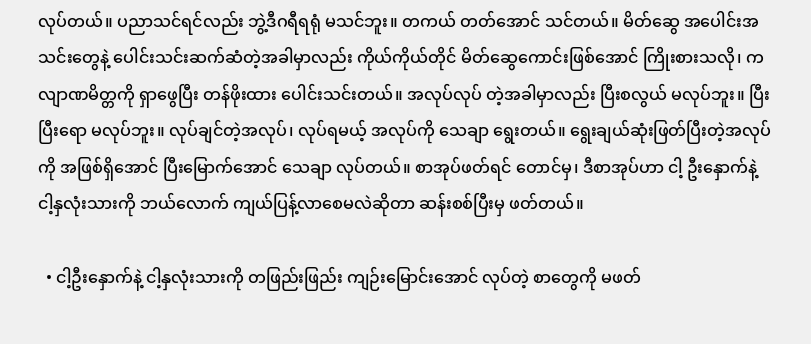လုပ်တယ်။ ပညာသင်ရင်လည်း ဘွဲ့ဒီဂရီရရုံ မသင်ဘူး။ တကယ် တတ်အောင် သင်တယ်။ မိတ်ဆွေ အပေါင်းအသင်းတွေနဲ့ ပေါင်းသင်းဆက်ဆံတဲ့အခါမှာလည်း ကိုယ်ကိုယ်တိုင် မိတ်ဆွေကောင်းဖြစ်အောင် ကြိုးစားသလို၊ ကလျာဏမိတ္တကို ရှာဖွေပြီး တန်ဖိုးထား ပေါင်းသင်းတယ်။ အလုပ်လုပ် တဲ့အခါမှာလည်း ပြီးစလွယ် မလုပ်ဘူး။ ပြီးပြီးရော မလုပ်ဘူး။ လုပ်ချင်တဲ့အလုပ်၊ လုပ်ရမယ့် အလုပ်ကို သေချာ ရွေးတယ်။ ရွေးချယ်ဆုံးဖြတ်ပြီးတဲ့အလုပ်ကို အဖြစ်ရှိအောင် ပြီးမြောက်အောင် သေချာ လုပ်တယ်။ စာအုပ်ဖတ်ရင် တောင်မှ၊ ဒီစာအုပ်ဟာ ငါ့ ဦးနှောက်နဲ့ ငါ့နှလုံးသားကို ဘယ်လောက် ကျယ်ပြန့်လာစေမလဲဆိုတာ ဆန်းစစ်ပြီးမှ ဖတ်တယ်။

  • ငါ့ဦးနှောက်နဲ့ ငါ့နှလုံးသားကို တဖြည်းဖြည်း ကျဉ်းမြောင်းအောင် လုပ်တဲ့ စာတွေကို မဖတ်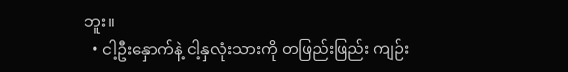ဘူး။
  • ငါ့ဦးနှောက်နဲ့ ငါ့နှလုံးသားကို တဖြည်းဖြည်း ကျဉ်း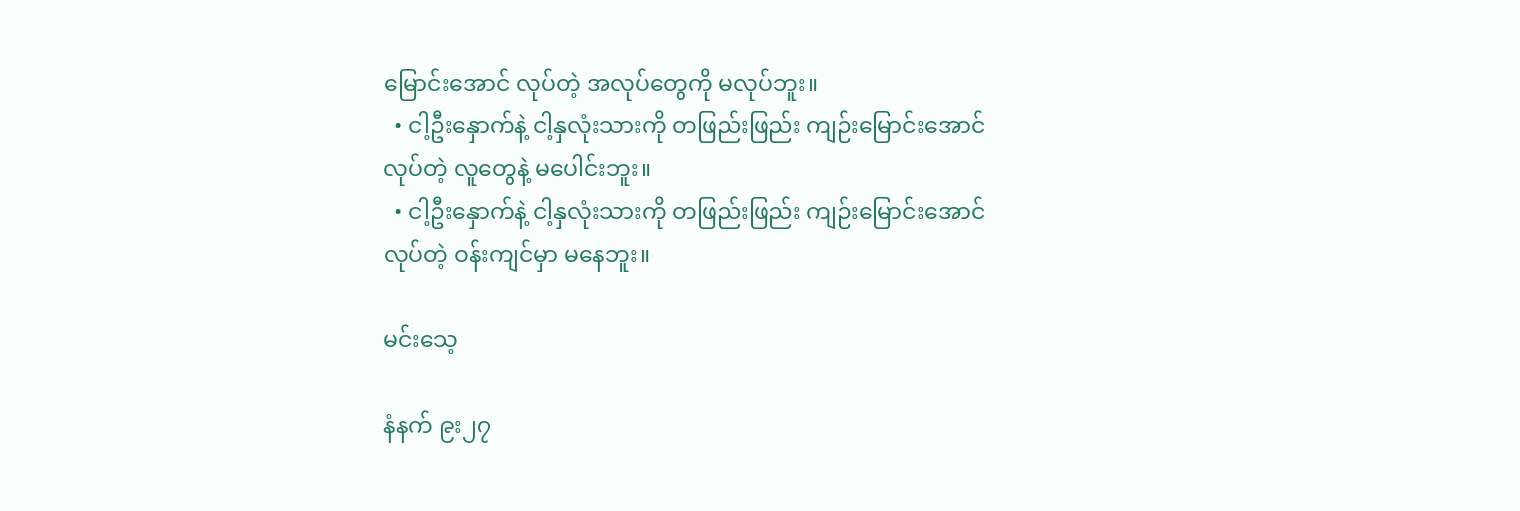မြောင်းအောင် လုပ်တဲ့ အလုပ်တွေကို မလုပ်ဘူး။
  • ငါ့ဦးနှောက်နဲ့ ငါ့နှလုံးသားကို တဖြည်းဖြည်း ကျဉ်းမြောင်းအောင် လုပ်တဲ့ လူတွေနဲ့ မပေါင်းဘူး။
  • ငါ့ဦးနှောက်နဲ့ ငါ့နှလုံးသားကို တဖြည်းဖြည်း ကျဉ်းမြောင်းအောင် လုပ်တဲ့ ဝန်းကျင်မှာ မနေဘူး။

မင်းသေ့

နံနက် ၉း၂၇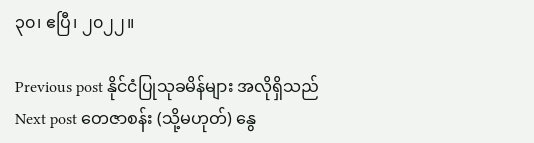၃၀၊ ဧပြီ၊ ၂၀၂၂။

Previous post နိုင်ငံပြုသုခမိန်များ အလိုရှိသည်
Next post တေဇာစန်း (သို့မဟုတ်) နွေ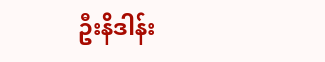ဦးနိဒါန်း